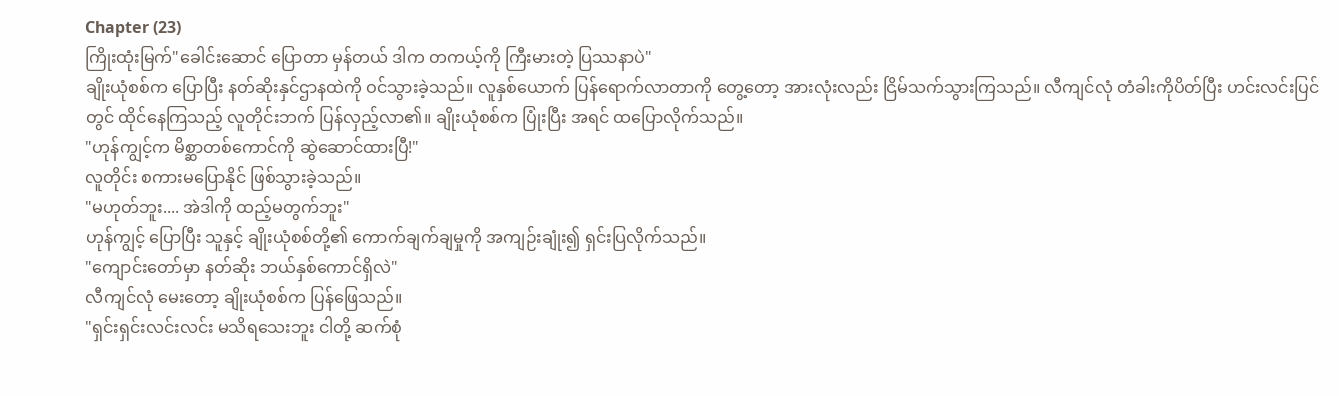Chapter (23)
ကြိုးထုံးမြက်"ခေါင်းဆောင် ပြောတာ မှန်တယ် ဒါက တကယ့်ကို ကြီးမားတဲ့ ပြဿနာပဲ"
ချိုးယုံစစ်က ပြောပြီး နတ်ဆိုးနှင်ဌာနထဲကို ဝင်သွားခဲ့သည်။ လူနှစ်ယောက် ပြန်ရောက်လာတာကို တွေ့တော့ အားလုံးလည်း ငြိမ်သက်သွားကြသည်။ လီကျင်လုံ တံခါးကိုပိတ်ပြီး ဟင်းလင်းပြင်တွင် ထိုင်နေကြသည့် လူတိုင်းဘက် ပြန်လှည့်လာ၏။ ချိုးယုံစစ်က ပြုံးပြီး အရင် ထပြောလိုက်သည်။
"ဟုန်ကျွင့်က မိစ္ဆာတစ်ကောင်ကို ဆွဲဆောင်ထားပြီ!"
လူတိုင်း စကားမပြောနိုင် ဖြစ်သွားခဲ့သည်။
"မဟုတ်ဘူး.... အဲဒါကို ထည့်မတွက်ဘူး"
ဟုန်ကျွင့် ပြောပြီး သူနှင့် ချိုးယုံစစ်တို့၏ ကောက်ချက်ချမှုကို အကျဉ်းချုံး၍ ရှင်းပြလိုက်သည်။
"ကျောင်းတော်မှာ နတ်ဆိုး ဘယ်နှစ်ကောင်ရှိလဲ"
လီကျင်လုံ မေးတော့ ချိုးယုံစစ်က ပြန်ဖြေသည်။
"ရှင်းရှင်းလင်းလင်း မသိရသေးဘူး ငါတို့ ဆက်စုံ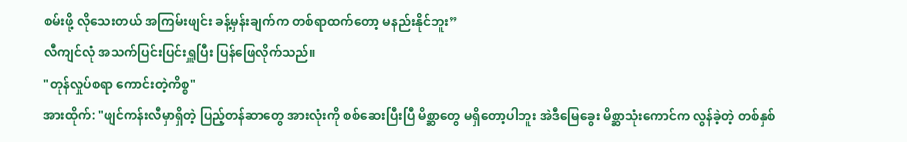စမ်းဖို့ လိုသေးတယ် အကြမ်းဖျင်း ခန့်မှန်းချက်က တစ်ရာထက်တော့ မနည်းနိုင်ဘူး”
လီကျင်လုံ အသက်ပြင်းပြင်းရှူပြီး ပြန်ဖြေလိုက်သည်။
"တုန်လှုပ်စရာ ကောင်းတဲ့ကိစ္စ"
အားထိုက်: "ဖျင်ကန်းလီမှာရှိတဲ့ ပြည့်တန်ဆာတွေ အားလုံးကို စစ်ဆေးပြီးပြီ မိစ္ဆာတွေ မရှိတော့ပါဘူး အဲဒီမြေခွေး မိစ္ဆာသုံးကောင်က လွန်ခဲ့တဲ့ တစ်နှစ်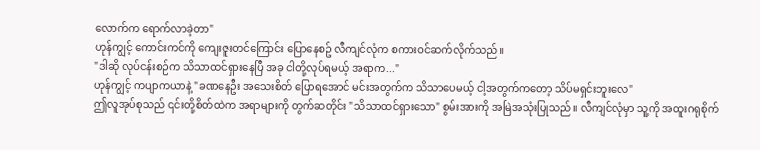လောက်က ရောက်လာခဲ့တာ"
ဟုန်ကျွင့် ကောင်းကင်ကို ကျေးဇူးတင်ကြောင်း ပြောနေစဥ် လီကျင်လုံက စကားဝင်ဆက်လိုက်သည်။
"ဒါဆို လုပ်ငန်းစဉ်က သိသာထင်ရှားနေပြီ အခု ငါတို့လုပ်ရမယ့် အရာက..."
ဟုန်ကျွင့် ကပျာကယာနဲ့ "ခဏနေဦး အသေးစိတ် ပြောရအောင် မင်းအတွက်က သိသာပေမယ့် ငါ့အတွက်ကတော့ သိပ်မရှင်းဘူးလေ"
ဤလူအုပ်စုသည် ၎င်းတို့စိတ်ထဲက အရာများကို တွက်ဆတိုင်း "သိသာထင်ရှားသော" စွမ်းအားကို အမြဲအသုံးပြုသည်။ လီကျင်လုံမှာ သူ့ကို အထူးဂရုစိုက်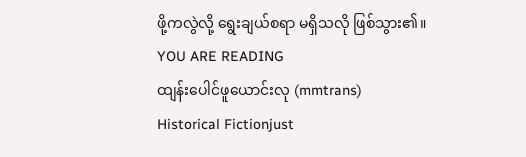ဖို့ကလွဲလို့ ရွေးချယ်စရာ မရှိသလို ဖြစ်သွား၏။
YOU ARE READING
ထျန်းပေါင်ဖူယောင်းလု (mmtrans)
Historical Fictionjust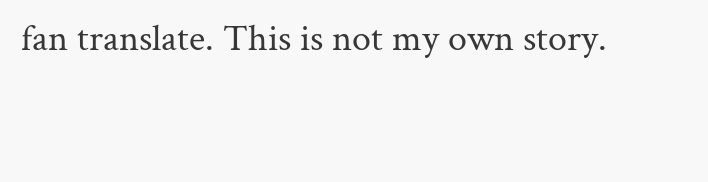fan translate. This is not my own story.